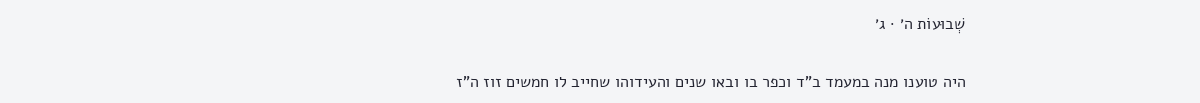שְׁבוּעוֹת ה׳ · ג׳

היה טוענו מנה במעמד ב"ד וכפר בו ובאו שנים והעידוהו שחייב לו חמשים זוז ה"ז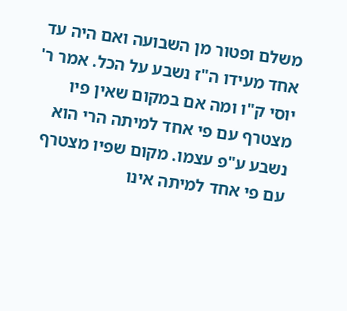משלם ופטור מן השבועה ואם היה עד אחד מעידו ה"ז נשבע על הכל. אמר ר' יוסי ק"ו ומה אם במקום שאין פיו מצטרף עם פי אחד למיתה הרי הוא נשבע ע"פ עצמו. מקום שפיו מצטרף עם פי אחד למיתה אינו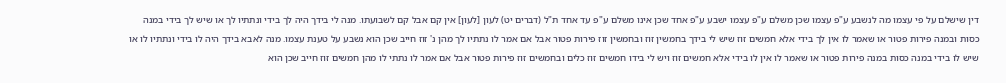דין שישלם על פי עצמו מה לנשבע ע"פ עצמו שכן משלם ע"פ עצמו ישבע ע"פ אחד שכן אינו משלם ע"פ עד אחד ת"ל (דברים יט) לעון [לעון] אין קם אבל קם לשבועתו. מנה לי בידך היה לך בידי ונתתיו לך או שיש לך בידי במנה כסות ובמנה פירות פטור או שאמר לו אין לך בידי אלא חמשים זוז שיש לי בידך בחמשין זוז ובחמשין זוז פירות פטור אבל אם אמר לו נתתיו לך מהן נ' זוז חייב שכן הוא נשבע על טענת עצמו. מנה לאבא בידך היה לו בידי ונתתיו לו או שיש לו בידי במנה כסות במנה פירות פטור או שאמר לו אין לו בידי אלא חמשים זוז ויש לי בידו חמשים זוז כלים ובחמשים זוז פירות פטור אבל אם אמר לו נתתי לו מהן חמשים זוז חייב שכן הוא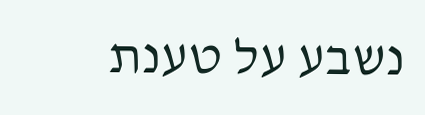נשבע על טענת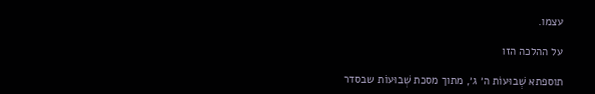עצמו.

על ההלכה הזו

תוספתא שְׁבוּעוֹת ה׳ ג׳, מתוך מסכת שְׁבוּעוֹת שבסדר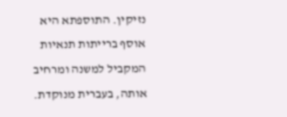נזיקין. התוספתא היא אוסף ברייתות תנאיות המקביל למשנה ומרחיב אותה, בעברית מנוקדת.